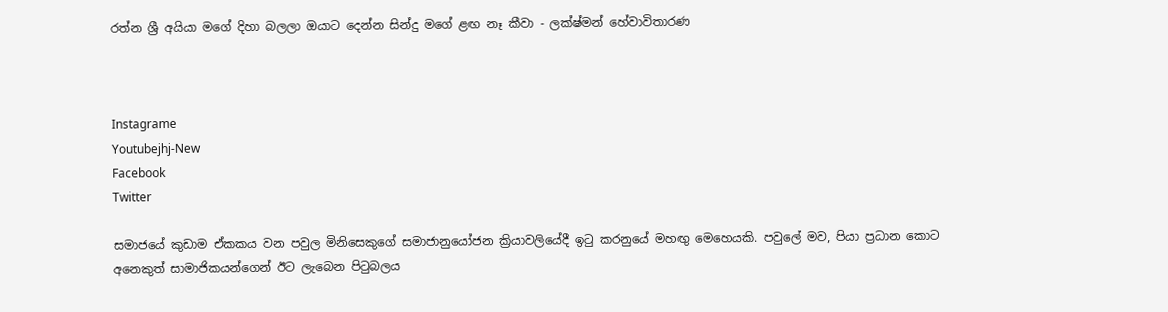රත්න ශ්‍රී අයියා මගේ දිහා බලලා ඔයාට දෙන්න සින්දු මගේ ළඟ නෑ කීවා - ලක්ෂ්මන් හේවාවිතාරණ



Instagrame
Youtubejhj-New
Facebook
Twitter

සමාජයේ කුඩාම ඒකකය වන පවුල මිනිසෙකුගේ සමාජානුයෝජන ක්‍රියාවලියේදී ඉටු කරනුයේ මහඟු මෙහෙයකි. පවුලේ මව, පියා ප්‍රධාන කොට අනෙකුත් සාමාජිකයන්ගෙන් ඊට ලැබෙන පිටුබලය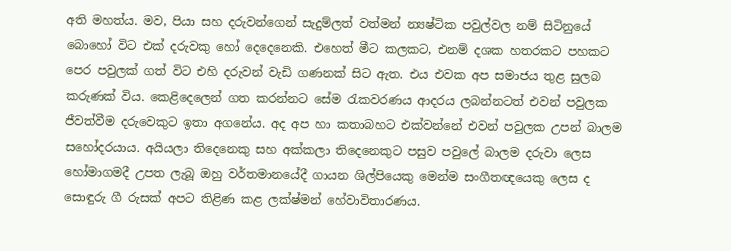අති මහත්ය. මව, පියා සහ දරුවන්ගෙන් සැදුම්ලත් වත්මන් න්‍යෂ්ටික පවුල්වල නම් සිටිනුයේ බොහෝ විට එක් දරුවකු හෝ දෙදෙනෙකි. එහෙත් මීට කලකට, එනම් දශක හතරකට පහකට පෙර පවුලක් ගත් විට එහි දරුවන් වැඩි ගණනක් සිට ඇත. එය එවක අප සමාජය තුළ සුලබ කරුණක් විය. කෙළිදෙලෙන් ගත කරන්නට සේම රැකවරණය ආදරය ලබන්නටත් එවන් පවුලක ජීවත්වීම දරුවෙකුට ඉතා අගනේය. අද අප හා කතාබහට එක්වන්නේ එවන් පවුලක උපන් බාලම සහෝදරයාය. අයියලා තිදෙනෙකු සහ අක්කලා තිදෙනෙකුට පසුව පවුලේ බාලම දරුවා ලෙස හෝමාගමදී උපත ලැබූ ඔහු වර්තමානයේදී ගායන ශිල්පියෙකු මෙන්ම සංගීතඥයෙකු ලෙස ද සොඳුරු ගී රුසක් අපට තිළිණ කළ ලක්ෂ්මන් හේවාවිතාරණය.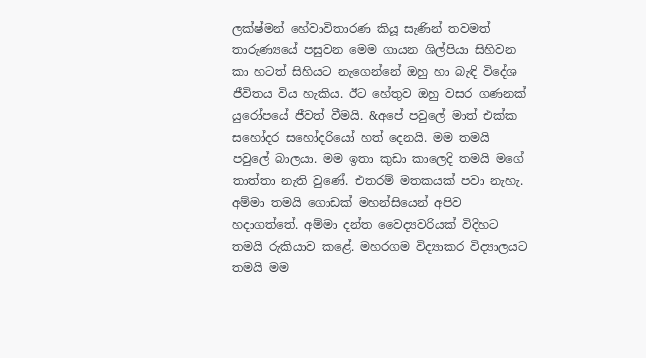ලක්ෂ්මන් හේවාවිතාරණ කියූ සැණින් තවමත් තාරුණ්‍යයේ පසුවන මෙම ගායන ශිල්පියා සිහිවන කා හටත් සිහියට නැගෙන්නේ ඔහු හා බැඳි විදේශ ජීවිතය විය හැකිය. ඊට හේතුව ඔහු වසර ගණනක් යුරෝපයේ ජීවත් වීමයි. &අපේ පවුලේ මාත් එක්ක සහෝදර සහෝදරියෝ හත් දෙනයි. මම තමයි පවුලේ බාලයා. මම ඉතා කුඩා කාලෙදි තමයි මගේ තාත්තා නැති වුණේ. එතරම් මතකයක් පවා නැහැ. අම්මා තමයි ගොඩක් මහන්සියෙන් අපිව හදාගත්තේ. අම්මා දන්ත වෛද්‍යවරියක් විදිහට තමයි රුකියාව කළේ. මහරගම විද්‍යාකර විද්‍යාලයට තමයි මම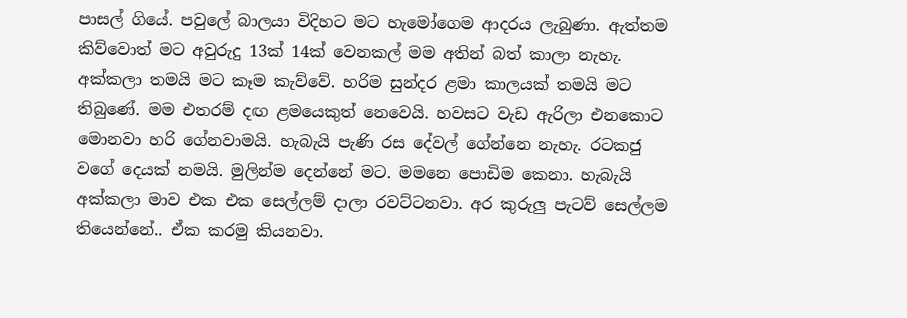පාසල් ගියේ. පවුලේ බාලයා විදිහට මට හැමෝගෙම ආදරය ලැබුණා. ඇත්තම කිව්වොත් මට අවුරුදු 13ක් 14ක් වෙනකල් මම අතින් බත් කාලා නැහැ. අක්කලා තමයි මට කෑම කැව්වේ. හරිම සුන්දර ළමා කාලයක් තමයි මට තිබුණේ. මම එතරම් දඟ ළමයෙකුත් නෙවෙයි. හවසට වැඩ ඇරිලා එනකොට මොනවා හරි ගේනවාමයි. හැබැයි පැණි රස දේවල් ගේන්නෙ නැහැ. රටකජු වගේ දෙයක් නමයි. මුලින්ම දෙන්නේ මට. මමනෙ පොඩිම කෙනා. හැබැයි අක්කලා මාව එක එක සෙල්ලම් දාලා රවට්ටනවා. අර කුරුලු පැටව් සෙල්ලම තියෙන්නේ.. ඒක කරමු කියනවා.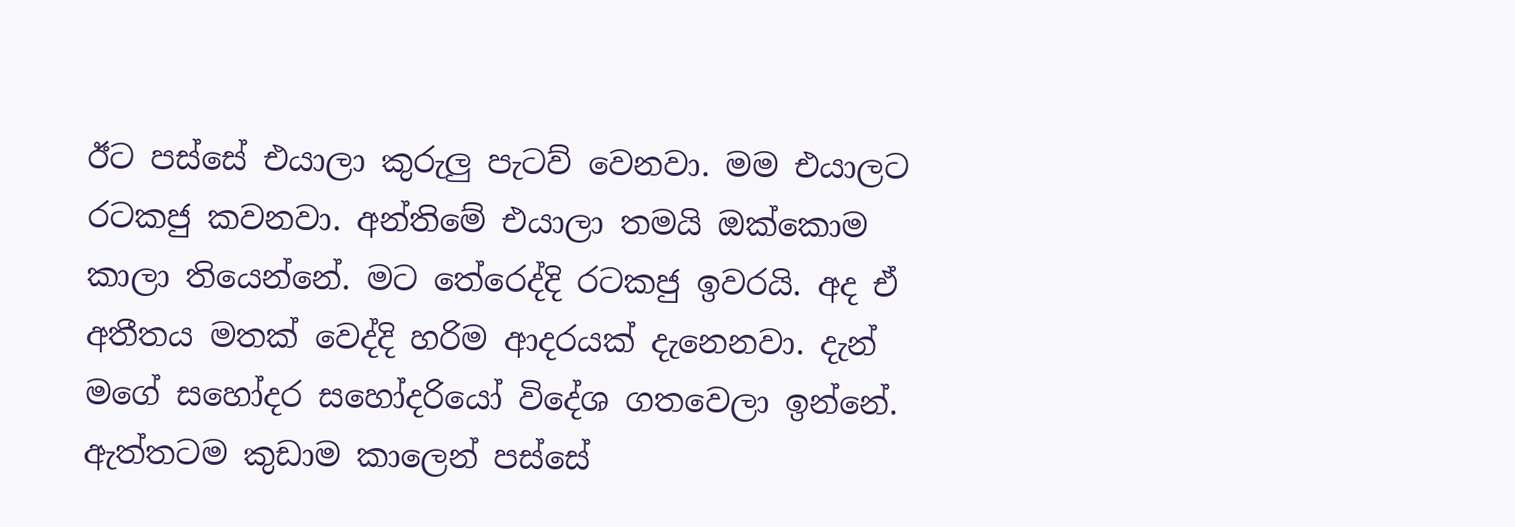ඊට පස්සේ එයාලා කුරුලු පැටව් වෙනවා. මම එයාලට රටකජු කවනවා. අන්තිමේ එයාලා තමයි ඔක්කොම කාලා තියෙන්නේ. මට තේරෙද්දි රටකජු ඉවරයි. අද ඒ අතීතය මතක් වෙද්දි හරිම ආදරයක් දැනෙනවා. දැන් මගේ සහෝදර සහෝදරියෝ විදේශ ගතවෙලා ඉන්නේ. ඇත්තටම කුඩාම කාලෙන් පස්සේ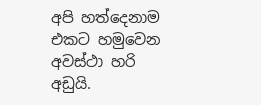අපි හත්දෙනාම එකට හමුවෙන අවස්ථා හරි අඩුයි.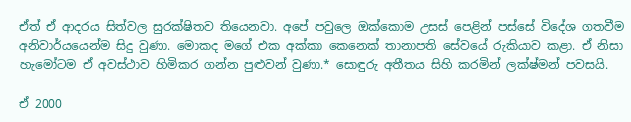ඒත් ඒ ආදරය සිත්වල සුරක්ෂිතව තියෙනවා. අපේ පවුලෙ ඔක්කොම උසස් පෙළින් පස්සේ විදේශ ගතවීම අනිවාර්යයෙන්ම සිදු වුණා. මොකද මගේ එක අක්කා කෙනෙක් තානාපති සේවයේ රුකියාව කළා. ඒ නිසා හැමෝටම ඒ අවස්ථාව හිමිකර ගන්න පුළුවන් වුණා.* සොඳුරු අතීතය සිහි කරමින් ලක්ෂ්මන් පවසයි.

ඒ 2000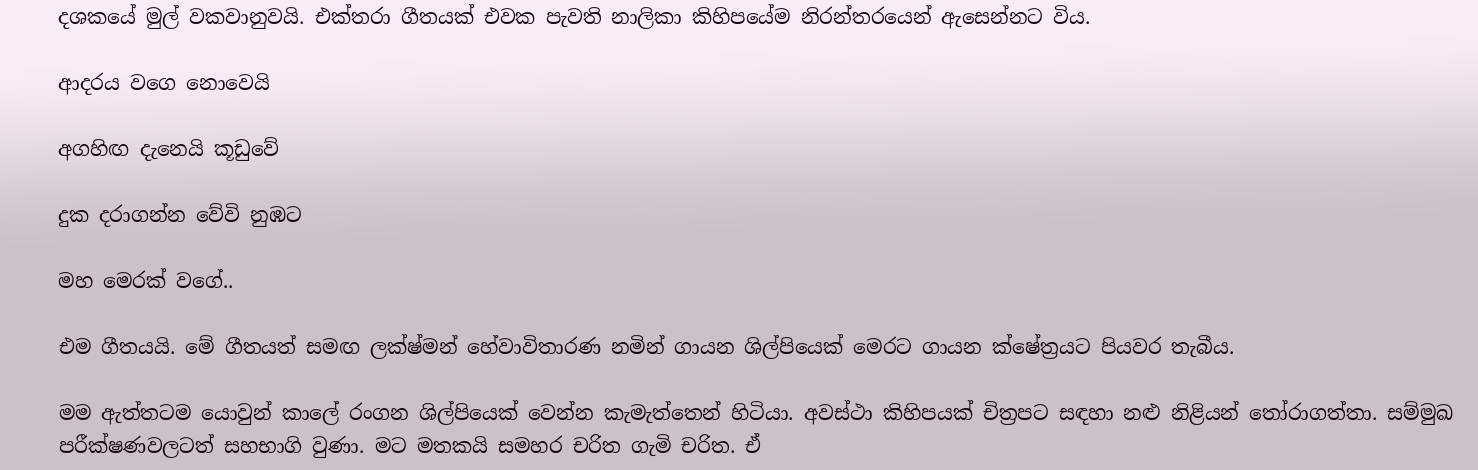දශකයේ මුල් වකවානුවයි. එක්තරා ගීතයක් එවක පැවති නාලිකා කිහිපයේම නිරන්තරයෙන් ඇසෙන්නට විය.

ආදරය වගෙ නොවෙයි

අගහිඟ දැනෙයි කූඩුවේ

දුක දරාගන්න වේවි නුඹට

මහ මෙරක් වගේ..

එම ගීතයයි. මේ ගීතයත් සමඟ ලක්ෂ්මන් හේවාවිතාරණ නමින් ගායන ශිල්පියෙක් මෙරට ගායන ක්ෂේත්‍රයට පියවර තැබීය.

මම ඇත්තටම යොවුන් කාලේ රංගන ශිල්පියෙක් වෙන්න කැමැත්තෙන් හිටියා. අවස්ථා කිහිපයක් චිත්‍රපට සඳහා නළු නිළියන් තෝරාගත්තා. සම්මුඛ පරීක්ෂණවලටත් සහභාගි වුණා. මට මතකයි සමහර චරිත ගැමි චරිත. ඒ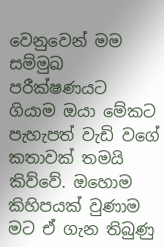වෙනුවෙන් මම සම්මුඛ පරීක්ෂණයට ගියාම ඔයා මේකට පැහැපත් වැඩි වගේ කතාවක් තමයි කිව්වේ. ඔහොම කිහිපයක් වුණාම මට ඒ ගැන තිබුණු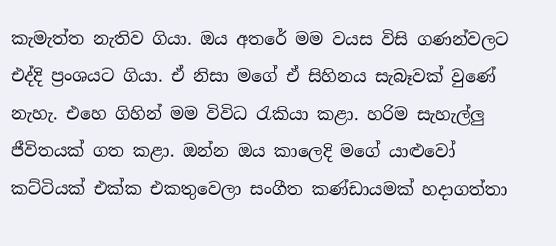කැමැත්ත නැතිව ගියා. ඔය අතරේ මම වයස විසි ගණන්වලට එද්දි ප්‍රංශයට ගියා. ඒ නිසා මගේ ඒ සිහිනය සැබෑවක් වුණේ නැහැ. එහෙ ගිහින් මම විවිධ රැකියා කළා. හරිම සැහැල්ලු ජීවිතයක් ගත කළා. ඔන්න ඔය කාලෙදි මගේ යාළුවෝ කට්ටියක් එක්ක එකතුවෙලා සංගීත කණ්ඩායමක් හදාගත්තා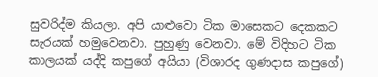සුවරිද්ම කියලා. අපි යාළුවො ටික මාසෙකට දෙකකට සැරයක් හමුවෙනවා. පුහුණු වෙනවා. මේ විදිහට ටික කාලයක් යද්දි කපුගේ අයියා (විශාරද ගුණදාස කපුගේ)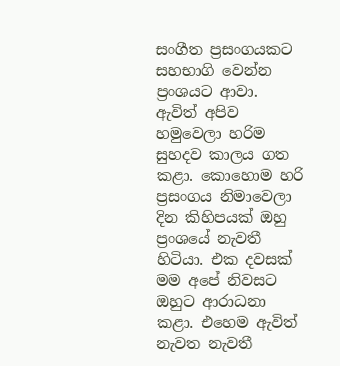සංගීත ප්‍රසංගයකට සහභාගි වෙන්න ප්‍රංශයට ආවා. ඇවිත් අපිව හමුවෙලා හරිම සුහදව කාලය ගත කළා. කොහොම හරි ප්‍රසංගය නිමාවෙලා දින කිහිපයක් ඔහු ප්‍රංශයේ නැවතී හිටියා. එක දවසක් මම අපේ නිවසට ඔහුට ආරාධනා කළා. එහෙම ඇවිත් නැවත නැවතී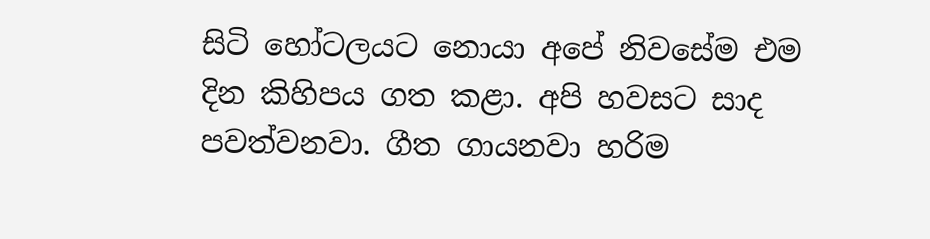සිටි හෝටලයට නොයා අපේ නිවසේම එම දින කිහිපය ගත කළා. අපි හවසට සාද පවත්වනවා. ගීත ගායනවා හරිම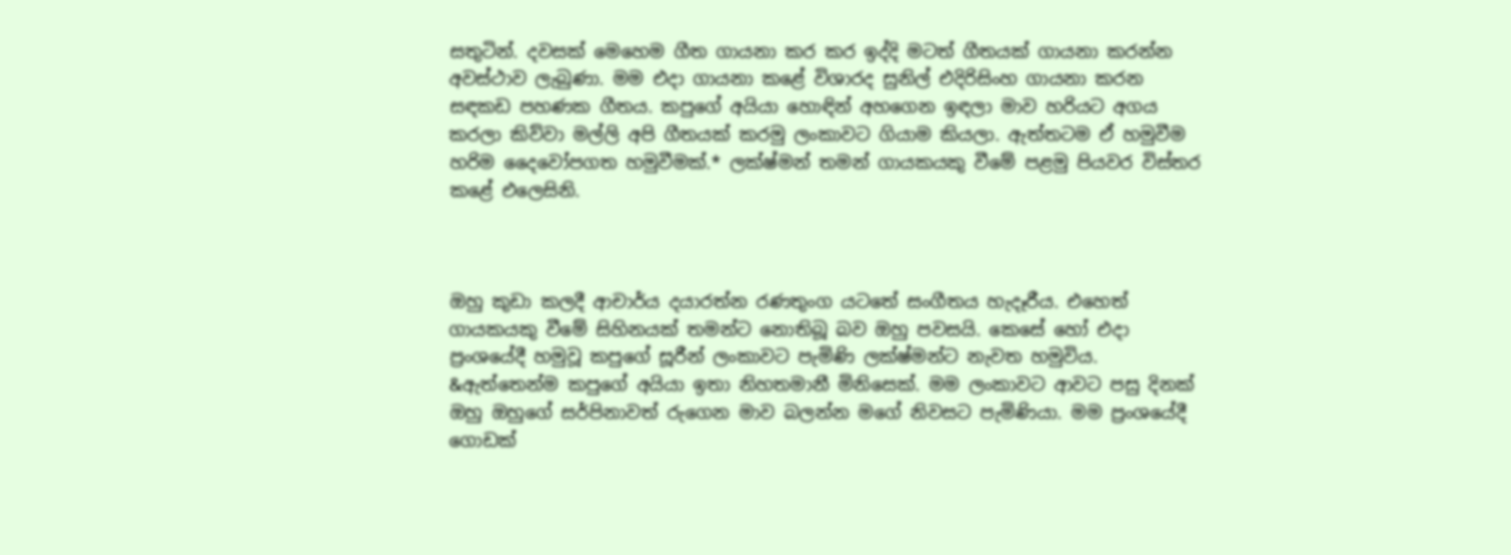සතුටින්. දවසක් මෙහෙම ගීත ගායනා කර කර ඉද්දි මටත් ගීතයක් ගායනා කරන්න අවස්ථාව ලැබුණා. මම එදා ගායනා කළේ විශාරද සුනිල් එදිරිසිංහ ගායනා කරන සඳකඩ පහණක ගීතය. කපුගේ අයියා හොඳින් අහගෙන ඉඳලා මාව හරියට අගය කරලා කිව්වා මල්ලි අපි ගීතයක් කරමු ලංකාවට ගියාම කියලා. ඇත්තටම ඒ හමුවීම හරිම දෛවෝපගත හමුවීමක්.* ලක්ෂ්මන් තමන් ගායකයකු වීමේ පළමු පියවර විස්තර කළේ එලෙසිනි.



ඔහු කුඩා කලදී ආචාර්ය දයාරත්න රණතුංග යටතේ සංගීතය හැදෑරීය. එහෙත් ගායකයකු වීමේ සිහිනයක් තමන්ට නොතිබූ බව ඔහු පවසයි. කෙසේ හෝ එදා ප්‍රංශයේදී හමුවූ කපුගේ සූරීන් ලංකාවට පැමිණි ලක්ෂ්මන්ට නැවත හමුවිය. &ඇත්තෙන්ම කපුගේ අයියා ඉතා නිහතමානී මිනිසෙක්. මම ලංකාවට ආවට පසු දිනක් ඔහු ඔහුගේ සර්පිනාවත් රුගෙන මාව බලන්න මගේ නිවසට පැමිණියා. මම ප්‍රංශයේදී ගොඩක්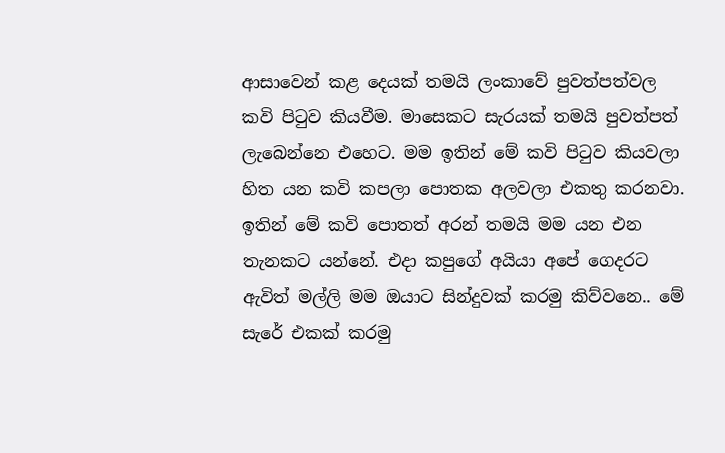ආසාවෙන් කළ දෙයක් තමයි ලංකාවේ පුවත්පත්වල කවි පිටුව කියවීම. මාසෙකට සැරයක් තමයි පුවත්පත් ලැබෙන්නෙ එහෙට. මම ඉතින් මේ කවි පිටුව කියවලා හිත යන කවි කපලා පොතක අලවලා එකතු කරනවා. ඉතින් මේ කවි පොතත් අරන් තමයි මම යන එන තැනකට යන්නේ. එදා කපුගේ අයියා අපේ ගෙදරට ඇවිත් මල්ලි මම ඔයාට සින්දුවක් කරමු කිව්වනෙ.. මේ සැරේ එකක් කරමු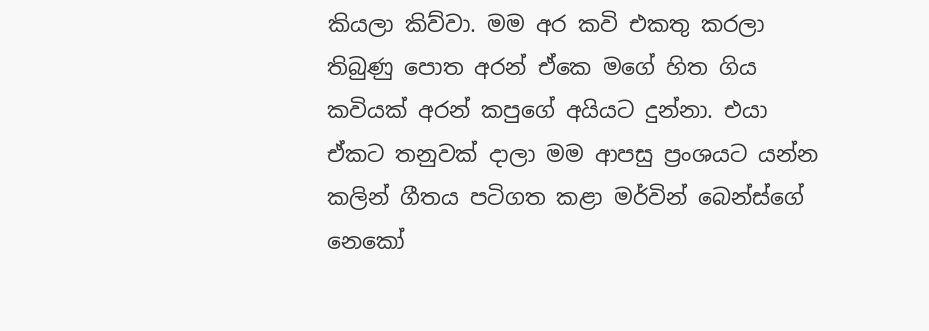කියලා කිව්වා. මම අර කවි එකතු කරලා තිබුණු පොත අරන් ඒකෙ මගේ හිත ගිය කවියක් අරන් කපුගේ අයියට දුන්නා. එයා ඒකට තනුවක් දාලා මම ආපසු ප්‍රංශයට යන්න කලින් ගීතය පටිගත කළා මර්වින් බෙන්ස්ගේ නෙකෝ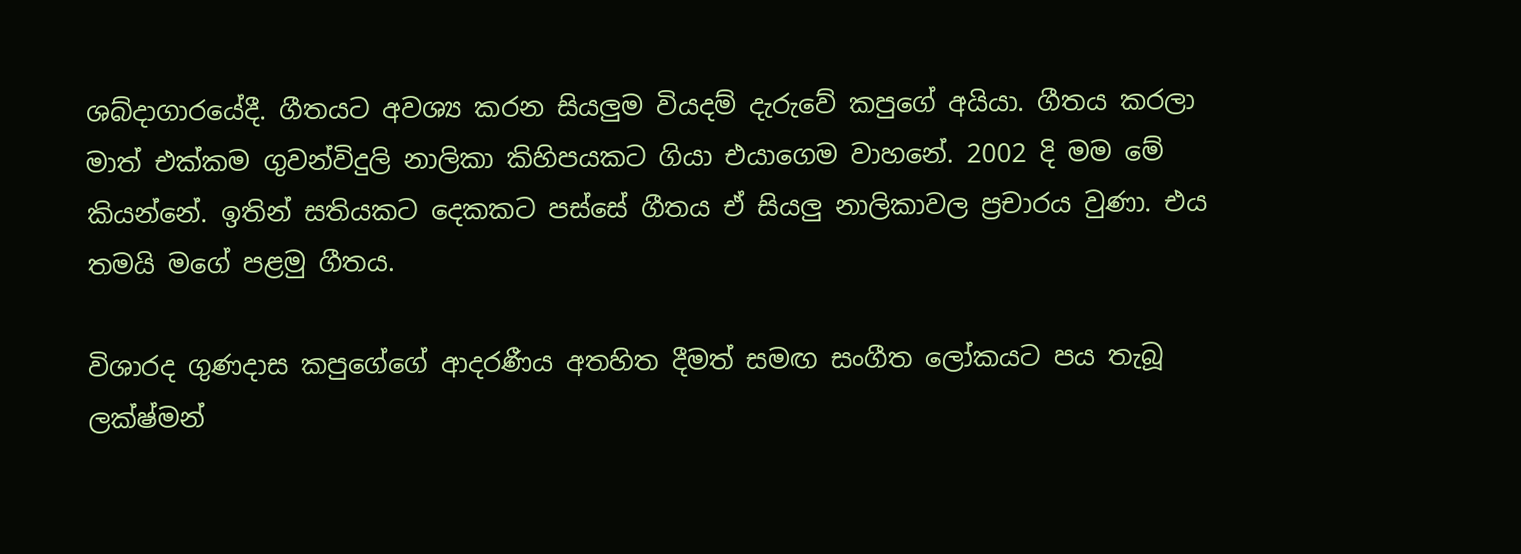ශබ්දාගාරයේදී. ගීතයට අවශ්‍ය කරන සියලුම වියදම් දැරුවේ කපුගේ අයියා. ගීතය කරලා මාත් එක්කම ගුවන්විදුලි නාලිකා කිහිපයකට ගියා එයාගෙම වාහනේ. 2002 දි මම මේ කියන්නේ. ඉතින් සතියකට දෙකකට පස්සේ ගීතය ඒ සියලු නාලිකාවල ප්‍රචාරය වුණා. එය තමයි මගේ පළමු ගීතය.

විශාරද ගුණදාස කපුගේගේ ආදරණීය අතහිත දීමත් සමඟ සංගීත ලෝකයට පය තැබූ ලක්ෂ්මන්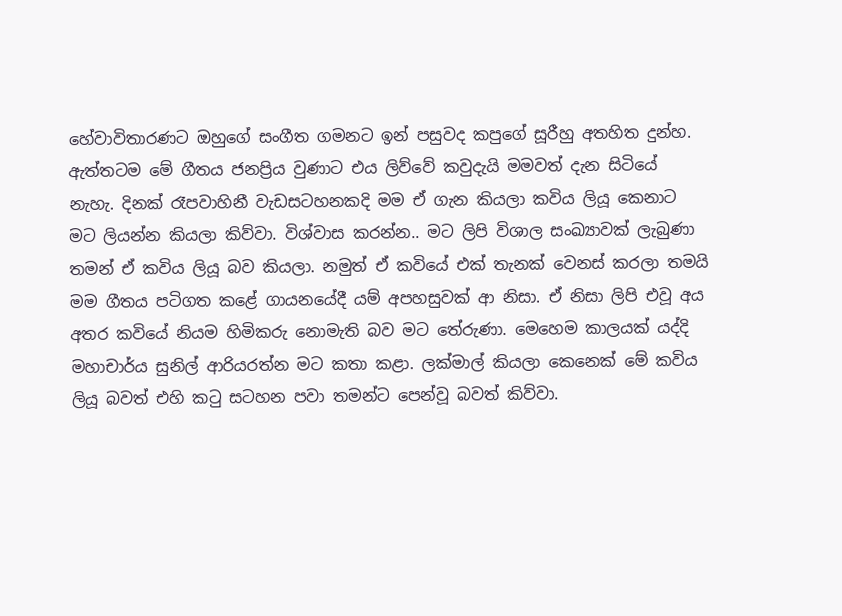හේවාවිතාරණට ඔහුගේ සංගීත ගමනට ඉන් පසුවද කපුගේ සූරීහු අතහිත දුන්හ. ඇත්තටම මේ ගීතය ජනප්‍රිය වුණාට එය ලිව්වේ කවුදැයි මමවත් දැන සිටියේ නැහැ. දිනක් රෑපවාහිනී වැඩසටහනකදි මම ඒ ගැන කියලා කවිය ලියූ කෙනාට මට ලියන්න කියලා කිව්වා. විශ්වාස කරන්න.. මට ලිපි විශාල සංඛ්‍යාවක් ලැබුණා තමන් ඒ කවිය ලියූ බව කියලා. නමුත් ඒ කවියේ එක් තැනක් වෙනස් කරලා තමයි මම ගීතය පටිගත කළේ ගායනයේදී යම් අපහසුවක් ආ නිසා. ඒ නිසා ලිපි එවූ අය අතර කවියේ නියම හිමිකරු නොමැති බව මට තේරුණා. මෙහෙම කාලයක් යද්දි මහාචාර්ය සුනිල් ආරියරත්න මට කතා කළා. ලක්මාල් කියලා කෙනෙක් මේ කවිය ලියූ බවත් එහි කටු සටහන පවා තමන්ට පෙන්වූ බවත් කිව්වා.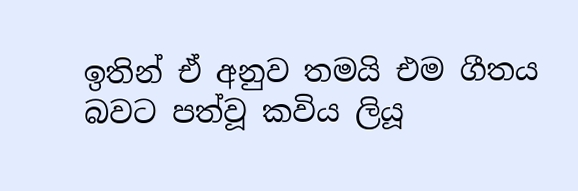ඉතින් ඒ අනුව තමයි එම ගීතය බවට පත්වූ කවිය ලියූ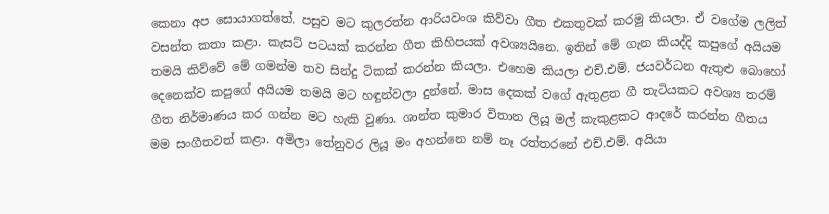කෙනා අප සොයාගත්තේ. පසුව මට කුලරත්න ආරියවංශ කිව්වා ගීත එකතුවක් කරමු කියලා. ඒ වගේම ලලිත් වසන්ත කතා කළා. කැසට් පටයක් කරන්න ගීත කිහිපයක් අවශ්‍යයිනෙ. ඉතින් මේ ගැන කියද්දි කපුගේ අයියම තමයි කිව්වේ මේ ගමන්ම තව සින්දු ටිකක් කරන්න කියලා. එහෙම කියලා එච්.එම්. ජයවර්ධන ඇතුළු බොහෝ දෙනෙක්ව කපුගේ අයියම තමයි මට හඳුන්වලා දුන්නේ. මාස දෙකක් වගේ ඇතුළත ගී තැටියකට අවශ්‍ය තරම් ගීත නිර්මාණය කර ගන්න මට හැකි වුණා. ශාන්ත කුමාර විතාන ලියූ මල් කැකුළකට ආදරේ කරන්න ගීතය මම සංගීතවත් කළා. අමිලා තේනුවර ලියූ මං අහන්නෙ නම් නෑ රත්තරනේ එච්.එම්. අයියා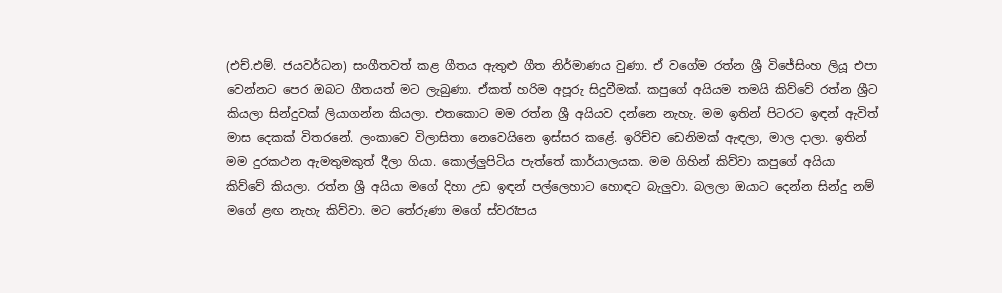(එච්.එම්. ජයවර්ධන) සංගීතවත් කළ ගීතය ඇතුළු ගීත නිර්මාණය වුණා. ඒ වගේම රත්න ශ්‍රී විජේසිංහ ලියූ එපා වෙන්නට පෙර ඔබට ගීතයත් මට ලැබුණා. ඒකත් හරිම අපූරු සිදුවීමක්. කපුගේ අයියම තමයි කිව්වේ රත්න ශ්‍රීට කියලා සින්දුවක් ලියාගන්න කියලා. එතකොට මම රත්න ශ්‍රී අයියව දන්නෙ නැහැ. මම ඉතින් පිටරට ඉඳන් ඇවිත් මාස දෙකක් විතරනේ. ලංකාවෙ විලාසිතා නෙවෙයිනෙ ඉස්සර කළේ. ඉරිච්ච ඩෙනිමක් ඇඳලා, මාල දාලා. ඉතින් මම දුරකථන ඇමතුමකුත් දීලා ගියා. කොල්ලුපිටිය පැත්තේ කාර්යාලයක. මම ගිහින් කිව්වා කපුගේ අයියා කිව්වේ කියලා. රත්න ශ්‍රී අයියා මගේ දිහා උඩ ඉඳන් පල්ලෙහාට හොඳට බැලුවා. බලලා ඔයාට දෙන්න සින්දු නම් මගේ ළඟ නැහැ කිව්වා. මට තේරුණා මගේ ස්වරෑපය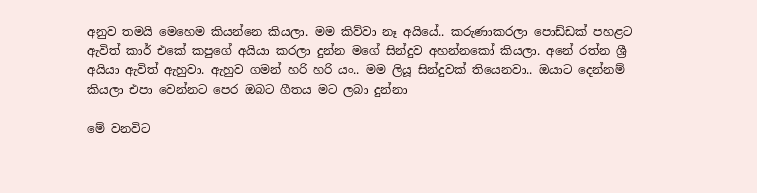අනුව තමයි මෙහෙම කියන්නෙ කියලා. මම කිව්වා නෑ අයියේ.. කරුණාකරලා පොඩ්ඩක් පහළට ඇවිත් කාර් එකේ කපුගේ අයියා කරලා දුන්න මගේ සින්දුව අහන්නකෝ කියලා. අනේ රත්න ශ්‍රී අයියා ඇවිත් ඇහුවා. ඇහුව ගමන් හරි හරි යං.. මම ලියූ සින්දුවක් තියෙනවා.. ඔයාට දෙන්නම් කියලා එපා වෙන්නට පෙර ඔබට ගීතය මට ලබා දුන්නා

මේ වනවිට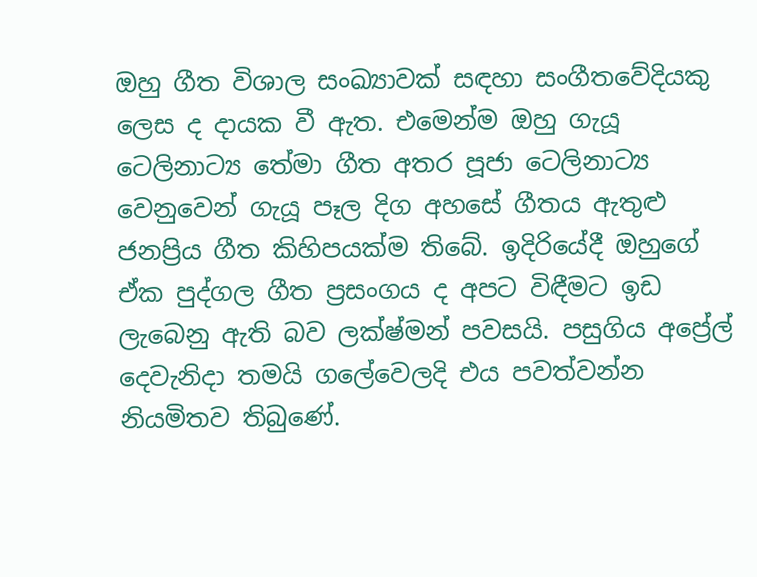ඔහු ගීත විශාල සංඛ්‍යාවක් සඳහා සංගීතවේදියකු ලෙස ද දායක වී ඇත. එමෙන්ම ඔහු ගැයූ ටෙලිනාට්‍ය තේමා ගීත අතර පූජා ටෙලිනාට්‍ය වෙනුවෙන් ගැයූ පෑල දිග අහසේ ගීතය ඇතුළු ජනප්‍රිය ගීත කිහිපයක්ම තිබේ. ඉදිරියේදී ඔහුගේ ඒක පුද්ගල ගීත ප්‍රසංගය ද අපට විඳීමට ඉඩ ලැබෙනු ඇති බව ලක්ෂ්මන් පවසයි. පසුගිය අප්‍රේල් දෙවැනිදා තමයි ගලේවෙලදි එය පවත්වන්න නියමිතව තිබුණේ.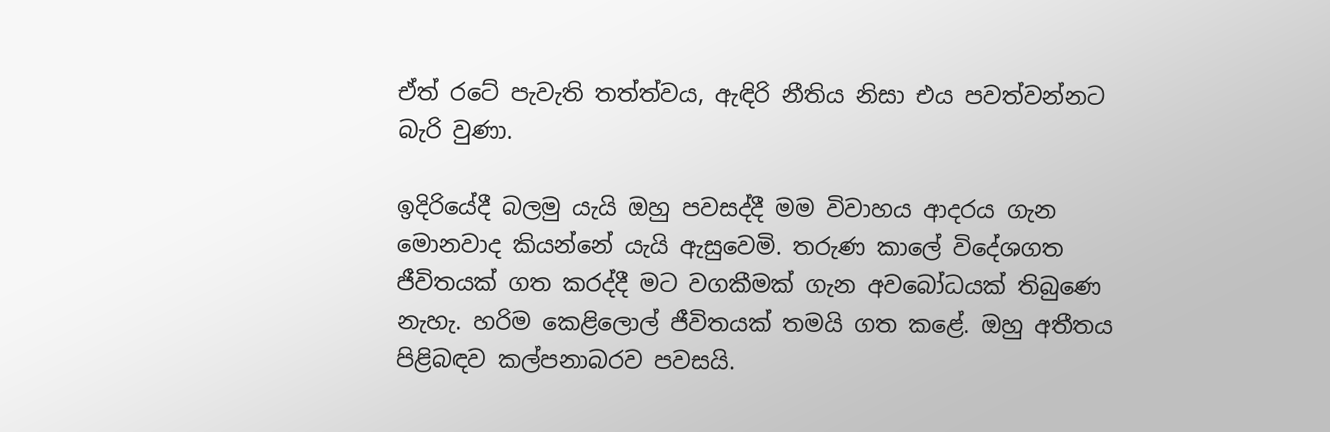ඒත් රටේ පැවැති තත්ත්වය, ඇඳිරි නීතිය නිසා එය පවත්වන්නට බැරි වුණා.

ඉදිරියේදී බලමු යැයි ඔහු පවසද්දී මම විවාහය ආදරය ගැන මොනවාද කියන්නේ යැයි ඇසුවෙමි. තරුණ කාලේ විදේශගත ජීවිතයක් ගත කරද්දී මට වගකීමක් ගැන අවබෝධයක් තිබුණෙ නැහැ. හරිම කෙළිලොල් ජීවිතයක් තමයි ගත කළේ. ඔහු අතීතය පිළිබඳව කල්පනාබරව පවසයි.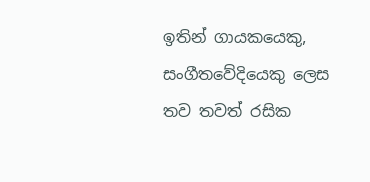ඉතින් ගායකයෙකු, සංගීතවේදියෙකු ලෙස තව තවත් රසික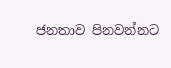ජනතාව පිනවන්නට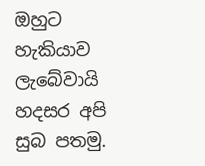ඔහුට හැකියාව ලැබේවායි හදසර අපි සුබ පතමු.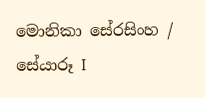මොනිකා සේරසිංහ / සේයාරූ I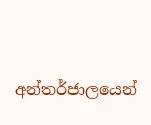අන්තර්ජාලයෙන්